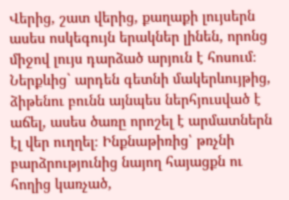Վերից, շատ վերից, քաղաքի լույսերն ասես ոսկեգույն երակներ լինեն, որոնց միջով լույս դարձած արյուն է հոսում։ Ներքևից` արդեն գետնի մակերևույթից, ձիթենու բունն այնպես ներհյուսված է աճել, ասես ծառը որոշել է արմատներն էլ վեր ուղղել։ Ինքնաթիռից՝ թռչնի բարձրությունից նայող հայացքն ու հողից կառչած,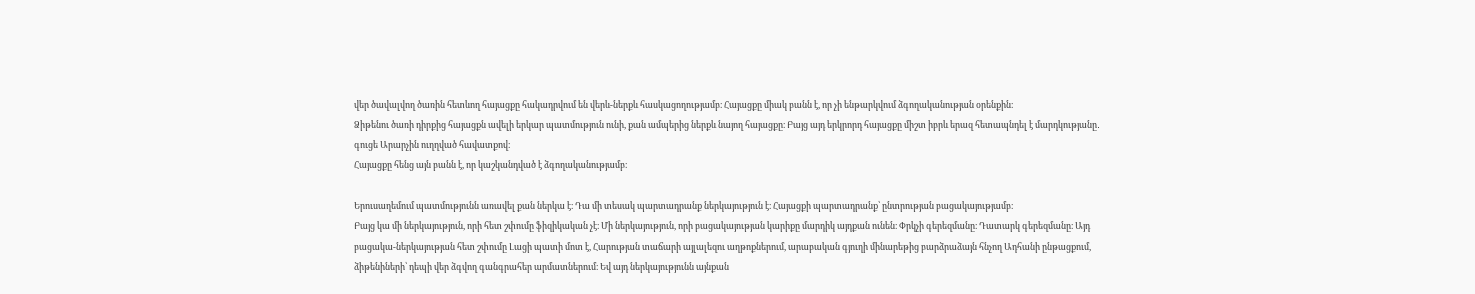վեր ծավալվող ծառին հետևող հայացքը հակադրվում են վերև-ներքև հասկացողությամբ։ Հայացքը միակ բանն է, որ չի ենթարկվում ձգողականության օրենքին։
Ձիթենու ծառի դիրքից հայացքն ավելի երկար պատմություն ունի, քան ամպերից ներքև նայող հայացքը։ Բայց այդ երկրորդ հայացքը միշտ իբրև երազ հետապնդել է մարդկությանը․ գուցե Արարչին ուղղված հավատքով։
Հայացքը հենց այն բանն է, որ կաշկանդված է ձգողականությամբ։

Երուսաղեմում պատմությունն առավել քան ներկա է։ Դա մի տեսակ պարտադրանք ներկայություն է։ Հայացքի պարտադրանք՝ ընտրության բացակայությամբ։
Բայց կա մի ներկայություն, որի հետ շփումը ֆիզիկական չէ։ Մի ներկայություն, որի բացակայության կարիքը մարդիկ այդքան ունեն։ Փրկչի գերեզմանը։ Դատարկ գերեզմանը։ Այդ բացակա-ներկայության հետ շփումը Լացի պատի մոտ է, Հարության տաճարի այլալեզու աղթոքներում, արաբական գյուղի մինարեթից բարձրաձայն հնչող Ադհանի ընթացքում, ձիթենիների՝ դեպի վեր ձգվող գանգրահեր արմատներում։ Եվ այդ ներկայությունն այնքան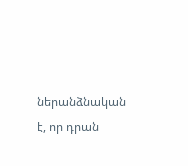ներանձնական է, որ դրան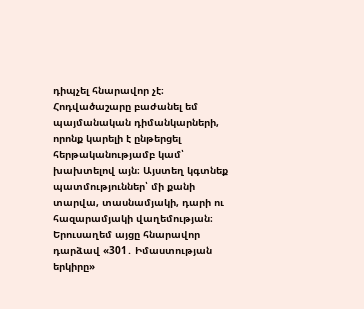դիպչել հնարավոր չէ։
Հոդվածաշարը բաժանել եմ պայմանական դիմանկարների, որոնք կարելի է ընթերցել հերթականությամբ կամ՝ խախտելով այն։ Այստեղ կգտնեք պատմություններ՝ մի քանի տարվա, տասնամյակի, դարի ու հազարամյակի վաղեմության։
Երուսաղեմ այցը հնարավոր դարձավ «301․ Իմաստության երկիրը»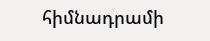հիմնադրամի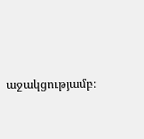աջակցությամբ։